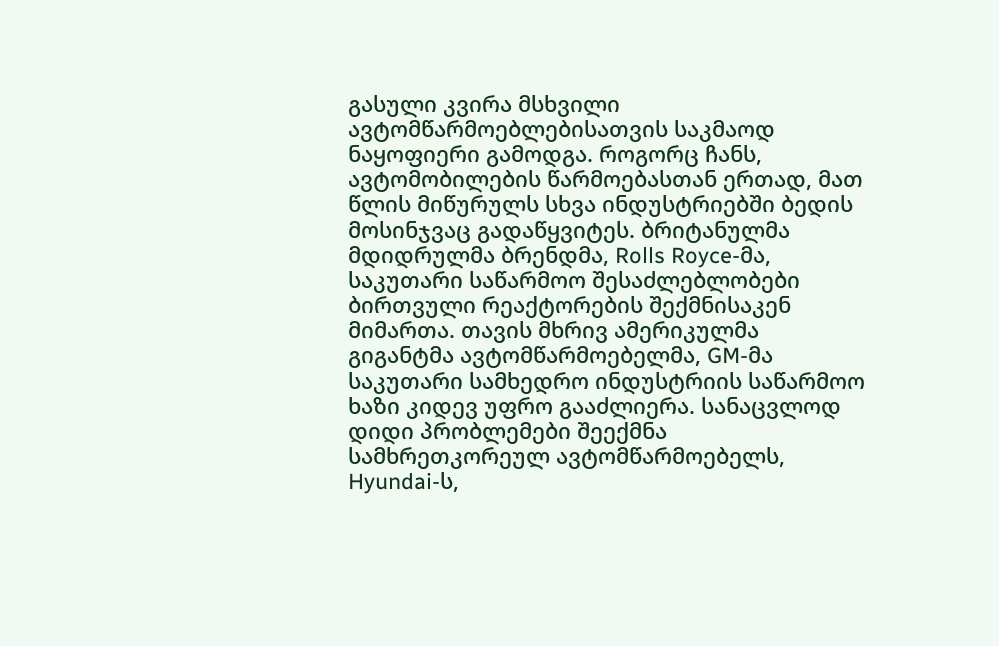გასული კვირა მსხვილი ავტომწარმოებლებისათვის საკმაოდ ნაყოფიერი გამოდგა. როგორც ჩანს, ავტომობილების წარმოებასთან ერთად, მათ წლის მიწურულს სხვა ინდუსტრიებში ბედის მოსინჯვაც გადაწყვიტეს. ბრიტანულმა მდიდრულმა ბრენდმა, Rolls Royce-მა, საკუთარი საწარმოო შესაძლებლობები ბირთვული რეაქტორების შექმნისაკენ მიმართა. თავის მხრივ ამერიკულმა გიგანტმა ავტომწარმოებელმა, GM-მა საკუთარი სამხედრო ინდუსტრიის საწარმოო ხაზი კიდევ უფრო გააძლიერა. სანაცვლოდ დიდი პრობლემები შეექმნა სამხრეთკორეულ ავტომწარმოებელს, Hyundai-ს,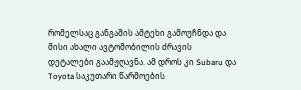რომელსაც განგაშის ამტეხი გამოუჩნდა და მისი ახალი ავტომობილის ძრავის დეტალები გაამჟღავნა. ამ დროს კი Subaru და Toyota საკუთარი წარმოების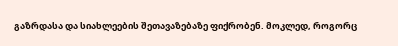გაზრდასა და სიახლეების შეთავაზებაზე ფიქრობენ. მოკლედ, როგორც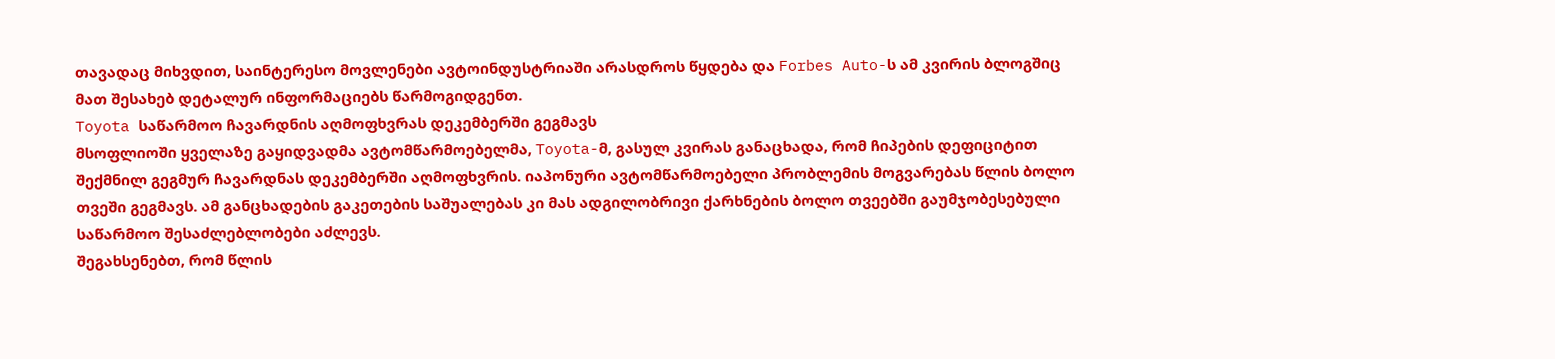თავადაც მიხვდით, საინტერესო მოვლენები ავტოინდუსტრიაში არასდროს წყდება და Forbes Auto-ს ამ კვირის ბლოგშიც მათ შესახებ დეტალურ ინფორმაციებს წარმოგიდგენთ.
Toyota საწარმოო ჩავარდნის აღმოფხვრას დეკემბერში გეგმავს
მსოფლიოში ყველაზე გაყიდვადმა ავტომწარმოებელმა, Toyota-მ, გასულ კვირას განაცხადა, რომ ჩიპების დეფიციტით შექმნილ გეგმურ ჩავარდნას დეკემბერში აღმოფხვრის. იაპონური ავტომწარმოებელი პრობლემის მოგვარებას წლის ბოლო თვეში გეგმავს. ამ განცხადების გაკეთების საშუალებას კი მას ადგილობრივი ქარხნების ბოლო თვეებში გაუმჯობესებული საწარმოო შესაძლებლობები აძლევს.
შეგახსენებთ, რომ წლის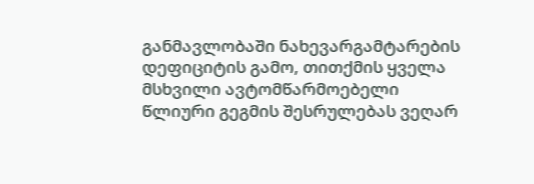განმავლობაში ნახევარგამტარების დეფიციტის გამო, თითქმის ყველა მსხვილი ავტომწარმოებელი წლიური გეგმის შესრულებას ვეღარ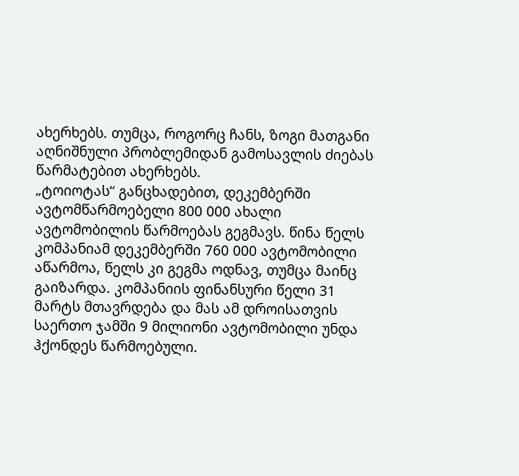ახერხებს. თუმცა, როგორც ჩანს, ზოგი მათგანი აღნიშნული პრობლემიდან გამოსავლის ძიებას წარმატებით ახერხებს.
„ტოიოტას“ განცხადებით, დეკემბერში ავტომწარმოებელი 800 000 ახალი ავტომობილის წარმოებას გეგმავს. წინა წელს კომპანიამ დეკემბერში 760 000 ავტომობილი აწარმოა, წელს კი გეგმა ოდნავ, თუმცა მაინც გაიზარდა. კომპანიის ფინანსური წელი 31 მარტს მთავრდება და მას ამ დროისათვის საერთო ჯამში 9 მილიონი ავტომობილი უნდა ჰქონდეს წარმოებული.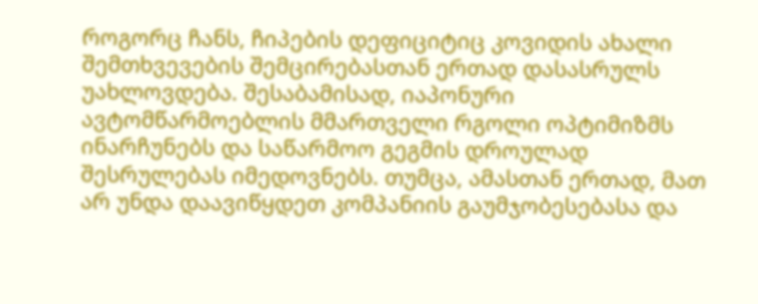როგორც ჩანს, ჩიპების დეფიციტიც კოვიდის ახალი შემთხვევების შემცირებასთან ერთად დასასრულს უახლოვდება. შესაბამისად, იაპონური ავტომწარმოებლის მმართველი რგოლი ოპტიმიზმს ინარჩუნებს და საწარმოო გეგმის დროულად შესრულებას იმედოვნებს. თუმცა, ამასთან ერთად, მათ არ უნდა დაავიწყდეთ კომპანიის გაუმჯობესებასა და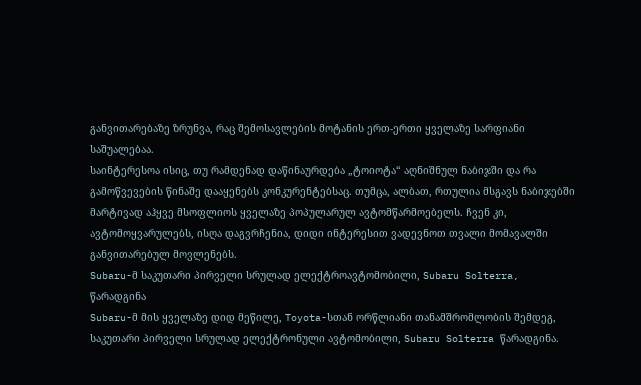განვითარებაზე ზრუნვა, რაც შემოსავლების მოტანის ერთ-ერთი ყველაზე სარფიანი საშუალებაა.
საინტერესოა ისიც, თუ რამდენად დაწინაურდება „ტოიოტა“ აღნიშნულ ნაბიჯში და რა გამოწვევების წინაშე დააყენებს კონკურენტებსაც. თუმცა, ალბათ, რთულია მსგავს ნაბიჯებში მარტივად აჰყვე მსოფლიოს ყველაზე პოპულარულ ავტომწარმოებელს. ჩვენ კი, ავტომოყვარულებს, ისღა დაგვრჩენია, დიდი ინტერესით ვადევნოთ თვალი მომავალში განვითარებულ მოვლენებს.
Subaru-მ საკუთარი პირველი სრულად ელექტროავტომობილი, Subaru Solterra, წარადგინა
Subaru-მ მის ყველაზე დიდ მეწილე, Toyota-სთან ორწლიანი თანამშრომლობის შემდეგ, საკუთარი პირველი სრულად ელექტრონული ავტომობილი, Subaru Solterra წარადგინა.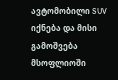ავტომობილი SUV იქნება და მისი გამოშვება მსოფლიოში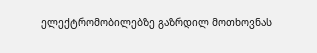ელექტრომობილებზე გაზრდილ მოთხოვნას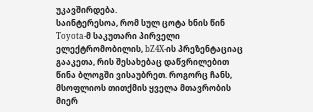უკავშირდება.
საინტერესოა, რომ სულ ცოტა ხნის წინ Toyota-მ საკუთარი პირველი ელექტრომობილის, bZ4X-ის პრეზენტაციაც გააკეთა, რის შესახებაც დაწვრილებით წინა ბლოგში ვისაუბრეთ. როგორც ჩანს, მსოფლიოს თითქმის ყველა მთავრობის მიერ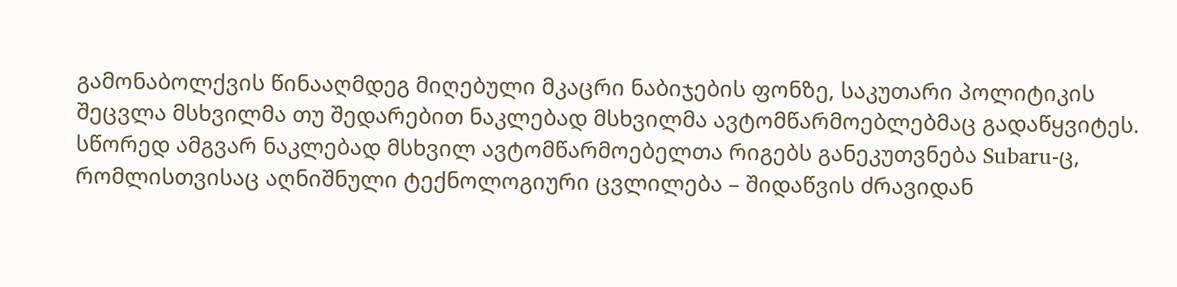გამონაბოლქვის წინააღმდეგ მიღებული მკაცრი ნაბიჯების ფონზე, საკუთარი პოლიტიკის შეცვლა მსხვილმა თუ შედარებით ნაკლებად მსხვილმა ავტომწარმოებლებმაც გადაწყვიტეს.
სწორედ ამგვარ ნაკლებად მსხვილ ავტომწარმოებელთა რიგებს განეკუთვნება Subaru-ც, რომლისთვისაც აღნიშნული ტექნოლოგიური ცვლილება – შიდაწვის ძრავიდან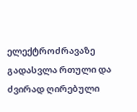ელექტროძრავაზე გადასვლა რთული და ძვირად ღირებული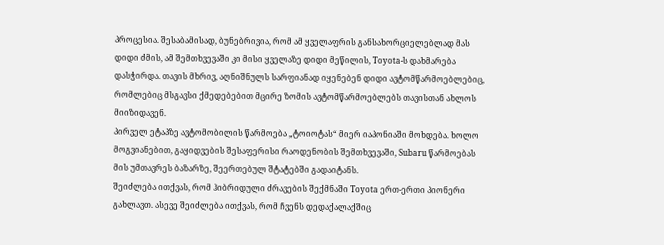პროცესია. შესაბამისად, ბუნებრივია, რომ ამ ყველაფრის განსახორციელებლად მას დიდი ძმის, ამ შემთხვევაში კი მისი ყველაზე დიდი მეწილის, Toyota-ს დახმარება დასჭირდა. თავის მხრივ, აღნიშნულს სარფიანად იყენებენ დიდი ავტომწარმოებლებიც, რომლებიც მსგავსი ქმედებებით მცირე ზომის ავტომწარმოებლებს თავისთან ახლოს მიიზიდავენ.
პირველ ეტაპზე ავტომობილის წარმოება „ტოიოტას“ მიერ იაპონიაში მოხდება. ხოლო მოგვიანებით, გაყიდვების შესაფერისი რაოდენობის შემთხვევაში, Subaru წარმოებას მის უმთავრეს ბაზარზე, შეერთებულ შტატებში გადაიტანს.
შეიძლება ითქვას, რომ ჰიბრიდული ძრავების შექმნაში Toyota ერთ-ერთი პიონერი გახლავთ. ასევე შეიძლება ითქვას, რომ ჩვენს დედაქალაქშიც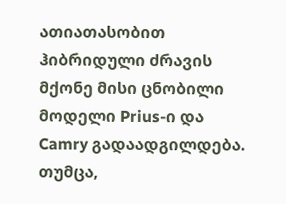ათიათასობით ჰიბრიდული ძრავის მქონე მისი ცნობილი მოდელი Prius-ი და Camry გადაადგილდება. თუმცა,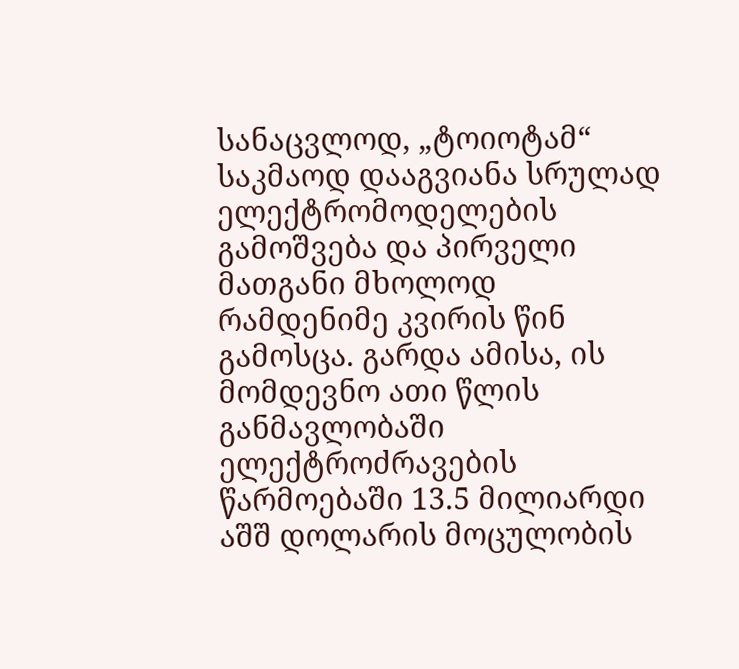სანაცვლოდ, „ტოიოტამ“ საკმაოდ დააგვიანა სრულად ელექტრომოდელების გამოშვება და პირველი მათგანი მხოლოდ რამდენიმე კვირის წინ გამოსცა. გარდა ამისა, ის მომდევნო ათი წლის განმავლობაში ელექტროძრავების წარმოებაში 13.5 მილიარდი აშშ დოლარის მოცულობის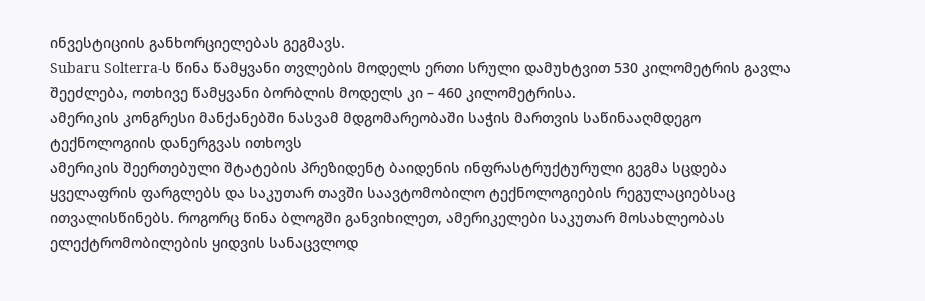ინვესტიციის განხორციელებას გეგმავს.
Subaru Solterra-ს წინა წამყვანი თვლების მოდელს ერთი სრული დამუხტვით 530 კილომეტრის გავლა შეეძლება, ოთხივე წამყვანი ბორბლის მოდელს კი – 460 კილომეტრისა.
ამერიკის კონგრესი მანქანებში ნასვამ მდგომარეობაში საჭის მართვის საწინააღმდეგო ტექნოლოგიის დანერგვას ითხოვს
ამერიკის შეერთებული შტატების პრეზიდენტ ბაიდენის ინფრასტრუქტურული გეგმა სცდება ყველაფრის ფარგლებს და საკუთარ თავში საავტომობილო ტექნოლოგიების რეგულაციებსაც ითვალისწინებს. როგორც წინა ბლოგში განვიხილეთ, ამერიკელები საკუთარ მოსახლეობას ელექტრომობილების ყიდვის სანაცვლოდ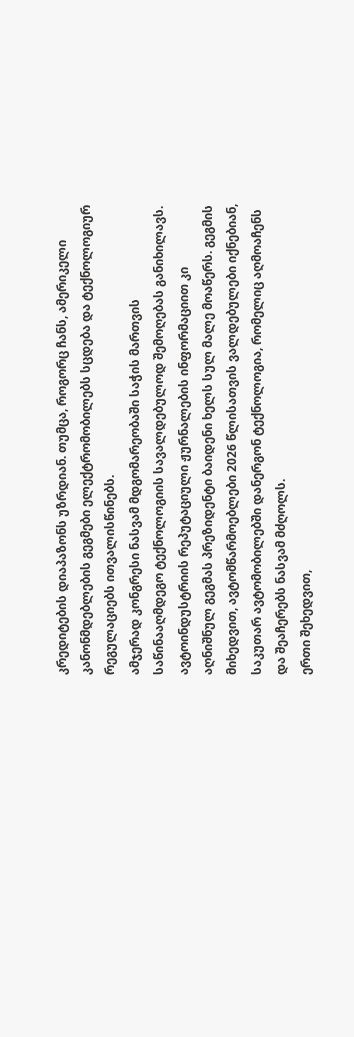კრედიტების დიაპაზონს უზრდიან. თუმცა, როგორც ჩანს, ამერიკელი კანონმდებლების გეგმები ელექტრომობილებს სცდება და ტექნოლოგიურ რეგულაციებს ითვალისწინებს.
ამჯერად კონგრესი ნასვამ მდგომარეობაში საჭის მართვის საწინააღმდეგო ტექნოლოგიის სავალდებულოდ შემოღებას განიხილავს. ავტოინდუსტრიის რეპუტაციული ჟურნალების ინფორმაციით კი აღნიშნულ გეგმას პრეზიდენტი ბაიდენი ხელს სულ მალე მოაწერს. გეგმის მიხედვით, ავტომწარმოებლები 2026 წლისათვის ვალდებულები იქნებიან, საკუთარ ავტომობილებში დანერგონ ტექნოლოგია, რომელიც აღმოაჩენს და შეაჩერებს ნასვამ მძღოლს.
ერთი შეხედვით,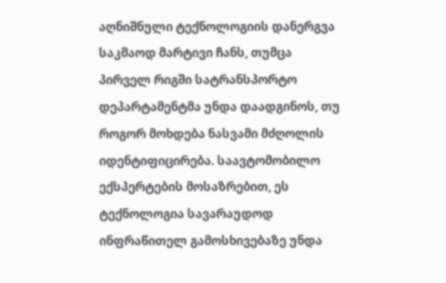აღნიშნული ტექნოლოგიის დანერგვა საკმაოდ მარტივი ჩანს, თუმცა პირველ რიგში სატრანსპორტო დეპარტამენტმა უნდა დაადგინოს, თუ როგორ მოხდება ნასვამი მძღოლის იდენტიფიცირება. საავტომობილო ექსპერტების მოსაზრებით, ეს ტექნოლოგია სავარაუდოდ ინფრაწითელ გამოსხივებაზე უნდა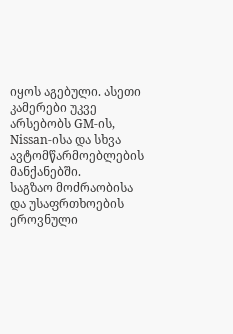იყოს აგებული. ასეთი კამერები უკვე არსებობს GM-ის, Nissan-ისა და სხვა ავტომწარმოებლების მანქანებში.
საგზაო მოძრაობისა და უსაფრთხოების ეროვნული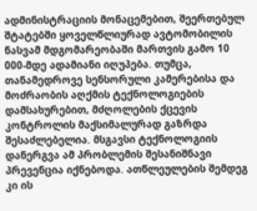ადმინისტრაციის მონაცემებით, შეერთებულ შტატებში ყოველწლიურად ავტომობილის ნასვამ მდგომარეობაში მართვის გამო 10 000-მდე ადამიანი იღუპება. თუმცა, თანამედროვე სენსორული კამერებისა და მოძრაობის აღქმის ტექნოლოგიების დამსახურებით, მძღოლების ქცევის კონტროლის მაქსიმალურად გაზრდა შესაძლებელია. მსგავსი ტექნოლოგიის დანერგვა ამ პრობლემის შესანიშნავი პრევენცია იქნებოდა. ათწლეულების შემდეგ კი ის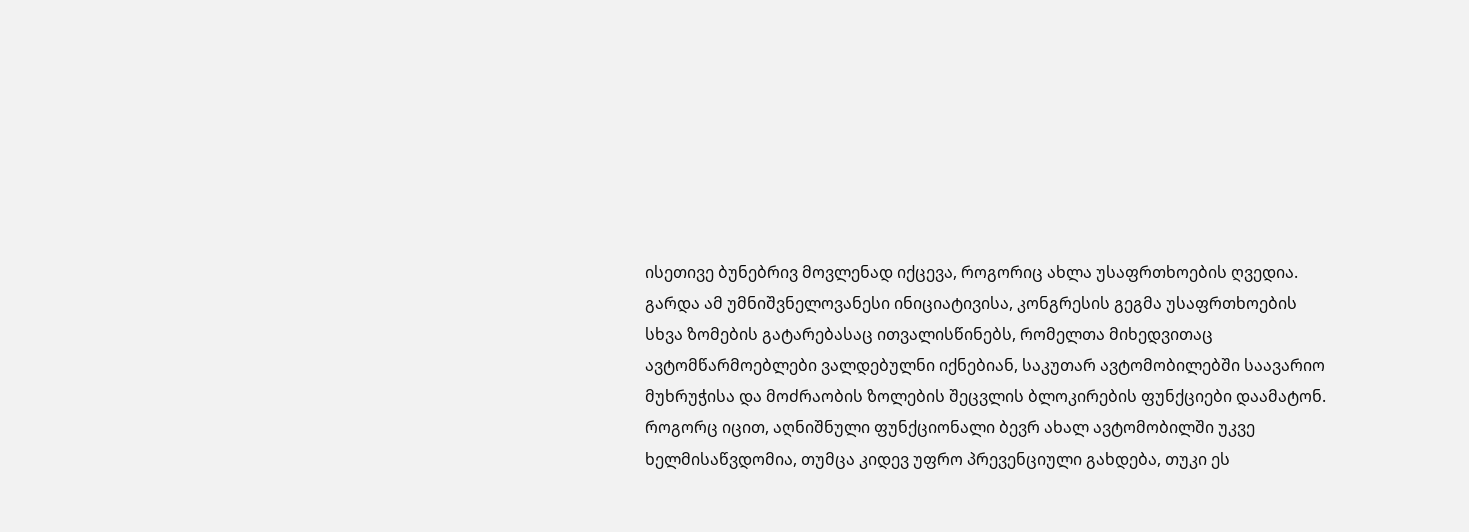ისეთივე ბუნებრივ მოვლენად იქცევა, როგორიც ახლა უსაფრთხოების ღვედია.
გარდა ამ უმნიშვნელოვანესი ინიციატივისა, კონგრესის გეგმა უსაფრთხოების სხვა ზომების გატარებასაც ითვალისწინებს, რომელთა მიხედვითაც ავტომწარმოებლები ვალდებულნი იქნებიან, საკუთარ ავტომობილებში საავარიო მუხრუჭისა და მოძრაობის ზოლების შეცვლის ბლოკირების ფუნქციები დაამატონ. როგორც იცით, აღნიშნული ფუნქციონალი ბევრ ახალ ავტომობილში უკვე ხელმისაწვდომია, თუმცა კიდევ უფრო პრევენციული გახდება, თუკი ეს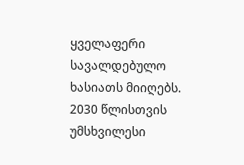ყველაფერი სავალდებულო ხასიათს მიიღებს.
2030 წლისთვის უმსხვილესი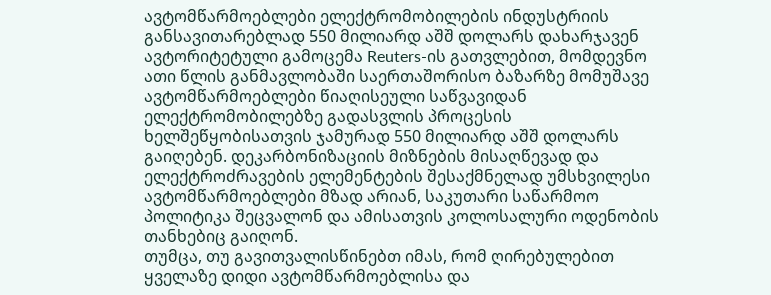ავტომწარმოებლები ელექტრომობილების ინდუსტრიის განსავითარებლად 550 მილიარდ აშშ დოლარს დახარჯავენ
ავტორიტეტული გამოცემა Reuters-ის გათვლებით, მომდევნო ათი წლის განმავლობაში საერთაშორისო ბაზარზე მომუშავე ავტომწარმოებლები წიაღისეული საწვავიდან ელექტრომობილებზე გადასვლის პროცესის ხელშეწყობისათვის ჯამურად 550 მილიარდ აშშ დოლარს გაიღებენ. დეკარბონიზაციის მიზნების მისაღწევად და ელექტროძრავების ელემენტების შესაქმნელად უმსხვილესი ავტომწარმოებლები მზად არიან, საკუთარი საწარმოო პოლიტიკა შეცვალონ და ამისათვის კოლოსალური ოდენობის თანხებიც გაიღონ.
თუმცა, თუ გავითვალისწინებთ იმას, რომ ღირებულებით ყველაზე დიდი ავტომწარმოებლისა და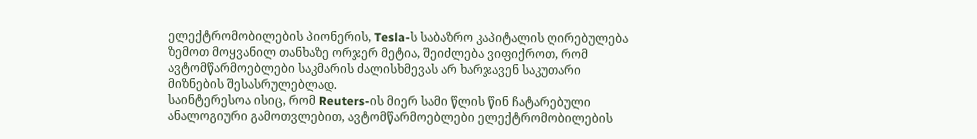ელექტრომობილების პიონერის, Tesla-ს საბაზრო კაპიტალის ღირებულება ზემოთ მოყვანილ თანხაზე ორჯერ მეტია, შეიძლება ვიფიქროთ, რომ ავტომწარმოებლები საკმარის ძალისხმევას არ ხარჯავენ საკუთარი მიზნების შესასრულებლად.
საინტერესოა ისიც, რომ Reuters-ის მიერ სამი წლის წინ ჩატარებული ანალოგიური გამოთვლებით, ავტომწარმოებლები ელექტრომობილების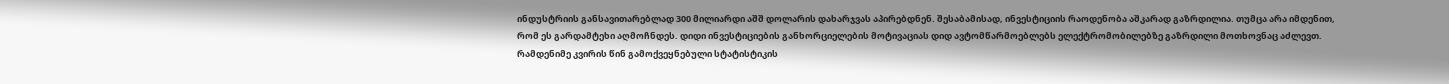ინდუსტრიის განსავითარებლად 300 მილიარდი აშშ დოლარის დახარჯვას აპირებდნენ. შესაბამისად, ინვესტიციის რაოდენობა აშკარად გაზრდილია. თუმცა არა იმდენით, რომ ეს გარდამტეხი აღმოჩნდეს. დიდი ინვესტიციების განხორციელების მოტივაციას დიდ ავტომწარმოებლებს ელექტრომობილებზე გაზრდილი მოთხოვნაც აძლევთ.
რამდენიმე კვირის წინ გამოქვეყნებული სტატისტიკის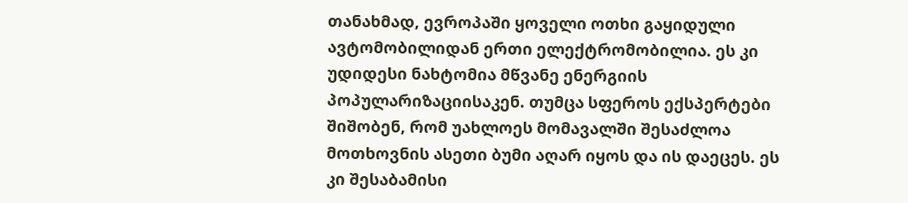თანახმად, ევროპაში ყოველი ოთხი გაყიდული ავტომობილიდან ერთი ელექტრომობილია. ეს კი უდიდესი ნახტომია მწვანე ენერგიის პოპულარიზაციისაკენ. თუმცა სფეროს ექსპერტები შიშობენ, რომ უახლოეს მომავალში შესაძლოა მოთხოვნის ასეთი ბუმი აღარ იყოს და ის დაეცეს. ეს კი შესაბამისი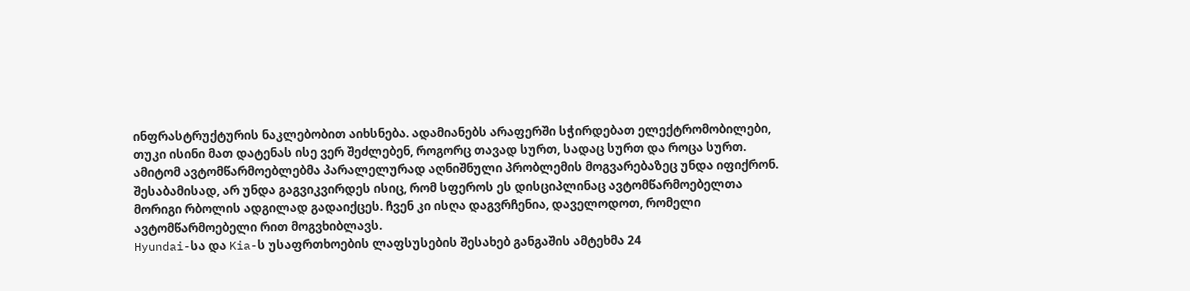ინფრასტრუქტურის ნაკლებობით აიხსნება. ადამიანებს არაფერში სჭირდებათ ელექტრომობილები, თუკი ისინი მათ დატენას ისე ვერ შეძლებენ, როგორც თავად სურთ, სადაც სურთ და როცა სურთ. ამიტომ ავტომწარმოებლებმა პარალელურად აღნიშნული პრობლემის მოგვარებაზეც უნდა იფიქრონ.
შესაბამისად, არ უნდა გაგვიკვირდეს ისიც, რომ სფეროს ეს დისციპლინაც ავტომწარმოებელთა მორიგი რბოლის ადგილად გადაიქცეს. ჩვენ კი ისღა დაგვრჩენია, დაველოდოთ, რომელი ავტომწარმოებელი რით მოგვხიბლავს.
Hyundai-სა და Kia-ს უსაფრთხოების ლაფსუსების შესახებ განგაშის ამტეხმა 24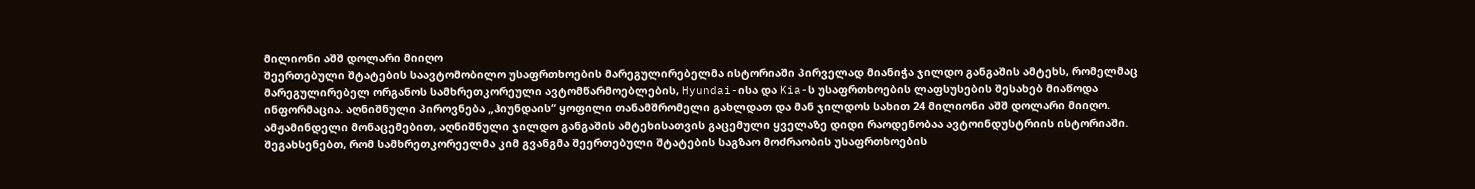მილიონი აშშ დოლარი მიიღო
შეერთებული შტატების საავტომობილო უსაფრთხოების მარეგულირებელმა ისტორიაში პირველად მიანიჭა ჯილდო განგაშის ამტეხს, რომელმაც მარეგულირებელ ორგანოს სამხრეთკორეული ავტომწარმოებლების, Hyundai-ისა და Kia-ს უსაფრთხოების ლაფსუსების შესახებ მიაწოდა ინფორმაცია. აღნიშნული პიროვნება „ჰიუნდაის“ ყოფილი თანამშრომელი გახლდათ და მან ჯილდოს სახით 24 მილიონი აშშ დოლარი მიიღო.
ამჟამინდელი მონაცემებით, აღნიშნული ჯილდო განგაშის ამტეხისათვის გაცემული ყველაზე დიდი რაოდენობაა ავტოინდუსტრიის ისტორიაში.
შეგახსენებთ, რომ სამხრეთკორეელმა კიმ გვანგმა შეერთებული შტატების საგზაო მოძრაობის უსაფრთხოების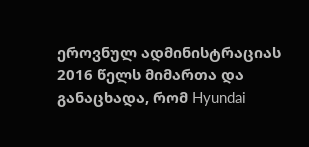ეროვნულ ადმინისტრაციას 2016 წელს მიმართა და განაცხადა, რომ Hyundai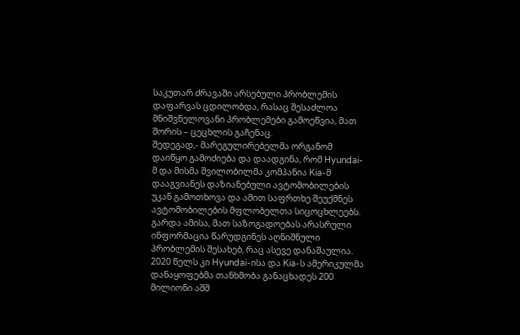საკუთარ ძრავაში არსებული პრობლემის დაფარვას ცდილობდა, რასაც შესაძლოა მნიშვნელოვანი პრობლემები გამოეწვია, მათ შორის – ცეცხლის გაჩენაც.
შედეგად,- მარეგულირებელმა ორგანომ დაიწყო გამოძიება და დაადგინა, რომ Hyundai-მ და მისმა შვილობილმა კომპანია Kia-მ დააგვიანეს დაზიანებული ავტომობილების უკან გამოთხოვა და ამით საფრთხე შეუქმნეს ავტომობილების მფლობელთა სიცოცხლეებს. გარდა ამისა, მათ საზოგადოებას არასრული ინფორმაცია წარუდგინეს აღნიშნული პრობლემის შესახებ, რაც ასევე დანაშაულია.
2020 წელს კი Hyundai-ისა და Kia-ს ამერიკულმა დანაყოფებმა თანხმობა განაცხადეს 200 მილიონი აშშ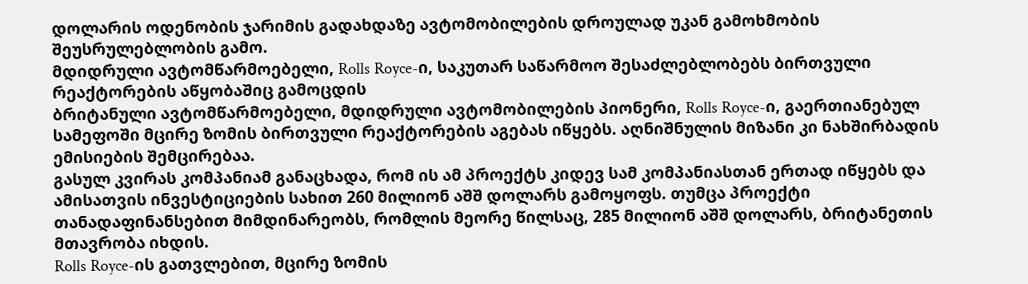დოლარის ოდენობის ჯარიმის გადახდაზე ავტომობილების დროულად უკან გამოხმობის შეუსრულებლობის გამო.
მდიდრული ავტომწარმოებელი, Rolls Royce-ი, საკუთარ საწარმოო შესაძლებლობებს ბირთვული რეაქტორების აწყობაშიც გამოცდის
ბრიტანული ავტომწარმოებელი, მდიდრული ავტომობილების პიონერი, Rolls Royce-ი, გაერთიანებულ სამეფოში მცირე ზომის ბირთვული რეაქტორების აგებას იწყებს. აღნიშნულის მიზანი კი ნახშირბადის ემისიების შემცირებაა.
გასულ კვირას კომპანიამ განაცხადა, რომ ის ამ პროექტს კიდევ სამ კომპანიასთან ერთად იწყებს და ამისათვის ინვესტიციების სახით 260 მილიონ აშშ დოლარს გამოყოფს. თუმცა პროექტი თანადაფინანსებით მიმდინარეობს, რომლის მეორე წილსაც, 285 მილიონ აშშ დოლარს, ბრიტანეთის მთავრობა იხდის.
Rolls Royce-ის გათვლებით, მცირე ზომის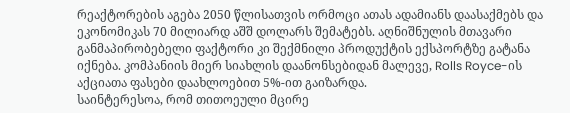რეაქტორების აგება 2050 წლისათვის ორმოცი ათას ადამიანს დაასაქმებს და ეკონომიკას 70 მილიარდ აშშ დოლარს შემატებს. აღნიშნულის მთავარი განმაპირობებელი ფაქტორი კი შექმნილი პროდუქტის ექსპორტზე გატანა იქნება. კომპანიის მიერ სიახლის დაანონსებიდან მალევე, Rolls Royce-ის აქციათა ფასები დაახლოებით 5%-ით გაიზარდა.
საინტერესოა, რომ თითოეული მცირე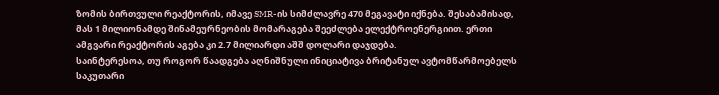ზომის ბირთვული რეაქტორის, იმავე SMR-ის სიმძლავრე 470 მეგავატი იქნება. შესაბამისად, მას 1 მილიონამდე შინამეურნეობის მომარაგება შეეძლება ელექტროენერგიით. ერთი ამგვარი რეაქტორის აგება კი 2.7 მილიარდი აშშ დოლარი დაჯდება.
საინტერესოა, თუ როგორ წაადგება აღნიშნული ინიციატივა ბრიტანულ ავტომწარმოებელს საკუთარი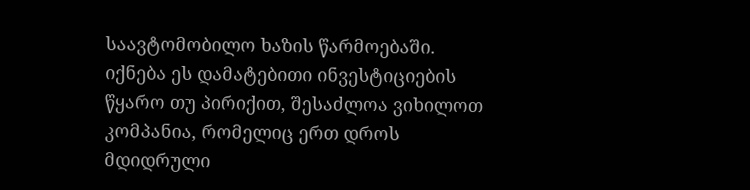საავტომობილო ხაზის წარმოებაში. იქნება ეს დამატებითი ინვესტიციების წყარო თუ პირიქით, შესაძლოა ვიხილოთ კომპანია, რომელიც ერთ დროს მდიდრული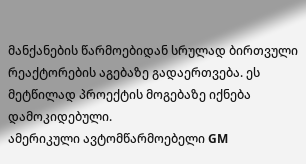მანქანების წარმოებიდან სრულად ბირთვული რეაქტორების აგებაზე გადაერთვება. ეს მეტწილად პროექტის მოგებაზე იქნება დამოკიდებული.
ამერიკული ავტომწარმოებელი GM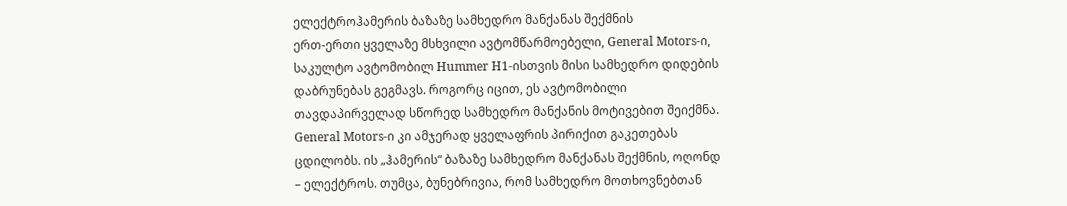ელექტროჰამერის ბაზაზე სამხედრო მანქანას შექმნის
ერთ-ერთი ყველაზე მსხვილი ავტომწარმოებელი, General Motors-ი, საკულტო ავტომობილ Hummer H1-ისთვის მისი სამხედრო დიდების დაბრუნებას გეგმავს. როგორც იცით, ეს ავტომობილი თავდაპირველად სწორედ სამხედრო მანქანის მოტივებით შეიქმნა. General Motors-ი კი ამჯერად ყველაფრის პირიქით გაკეთებას ცდილობს. ის „ჰამერის“ ბაზაზე სამხედრო მანქანას შექმნის, ოღონდ – ელექტროს. თუმცა, ბუნებრივია, რომ სამხედრო მოთხოვნებთან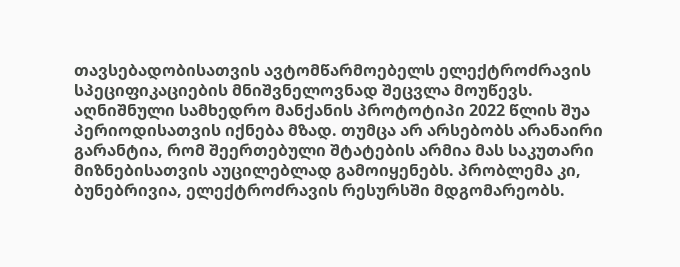თავსებადობისათვის ავტომწარმოებელს ელექტროძრავის სპეციფიკაციების მნიშვნელოვნად შეცვლა მოუწევს.
აღნიშნული სამხედრო მანქანის პროტოტიპი 2022 წლის შუა პერიოდისათვის იქნება მზად. თუმცა არ არსებობს არანაირი გარანტია, რომ შეერთებული შტატების არმია მას საკუთარი მიზნებისათვის აუცილებლად გამოიყენებს. პრობლემა კი, ბუნებრივია, ელექტროძრავის რესურსში მდგომარეობს.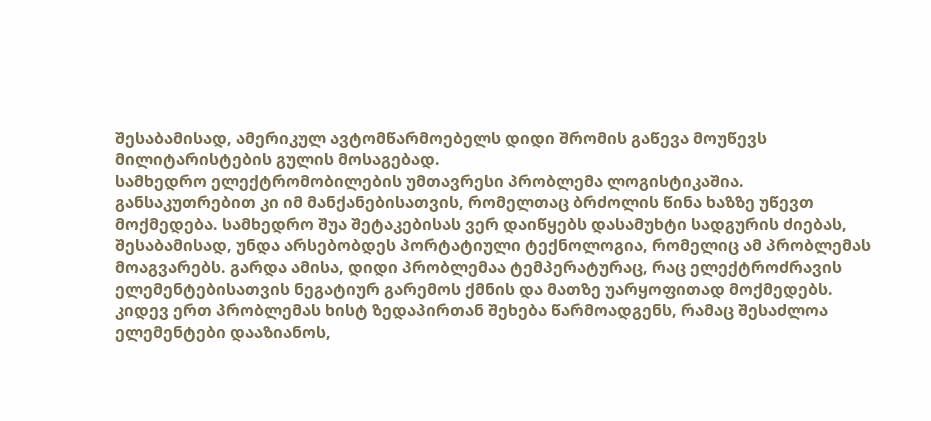შესაბამისად, ამერიკულ ავტომწარმოებელს დიდი შრომის გაწევა მოუწევს მილიტარისტების გულის მოსაგებად.
სამხედრო ელექტრომობილების უმთავრესი პრობლემა ლოგისტიკაშია. განსაკუთრებით კი იმ მანქანებისათვის, რომელთაც ბრძოლის წინა ხაზზე უწევთ მოქმედება. სამხედრო შუა შეტაკებისას ვერ დაიწყებს დასამუხტი სადგურის ძიებას, შესაბამისად, უნდა არსებობდეს პორტატიული ტექნოლოგია, რომელიც ამ პრობლემას მოაგვარებს. გარდა ამისა, დიდი პრობლემაა ტემპერატურაც, რაც ელექტროძრავის ელემენტებისათვის ნეგატიურ გარემოს ქმნის და მათზე უარყოფითად მოქმედებს. კიდევ ერთ პრობლემას ხისტ ზედაპირთან შეხება წარმოადგენს, რამაც შესაძლოა ელემენტები დააზიანოს,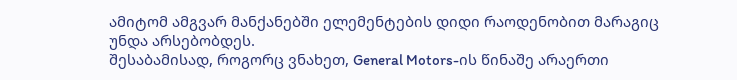ამიტომ ამგვარ მანქანებში ელემენტების დიდი რაოდენობით მარაგიც უნდა არსებობდეს.
შესაბამისად, როგორც ვნახეთ, General Motors-ის წინაშე არაერთი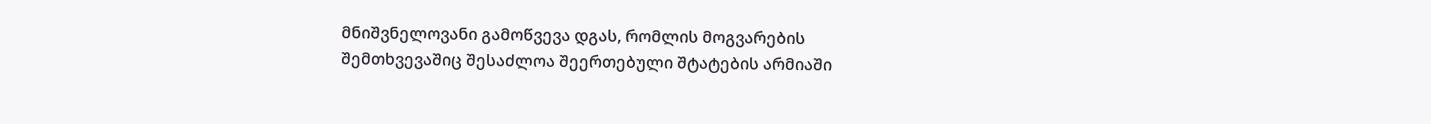მნიშვნელოვანი გამოწვევა დგას, რომლის მოგვარების შემთხვევაშიც შესაძლოა შეერთებული შტატების არმიაში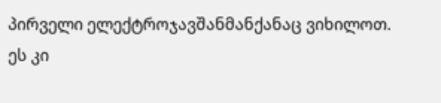პირველი ელექტროჯავშანმანქანაც ვიხილოთ. ეს კი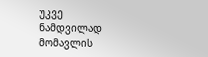უკვე ნამდვილად მომავლის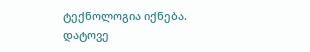ტექნოლოგია იქნება.
დატოვე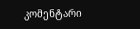კომენტარი